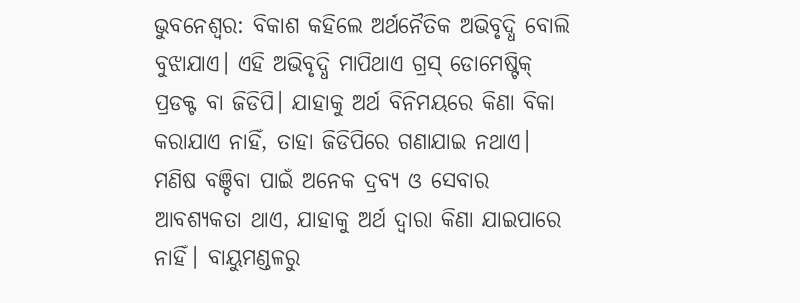ଭୁବନେଶ୍ବର: ବିକାଶ କହିଲେ ଅର୍ଥନୈତିକ ଅଭିବୃଦ୍ଧି ବୋଲି ବୁଝାଯାଏ। ଏହି ଅଭିବୃଦ୍ଧି ମାପିଥାଏ ଗ୍ରସ୍ ଡୋମେଷ୍ଟିକ୍ ପ୍ରଡକ୍ଟ ବା ଜିଡିପି। ଯାହାକୁ ଅର୍ଥ ବିନିମୟରେ କିଣା ବିକା କରାଯାଏ ନାହିଁ, ତାହା ଜିଡିପିରେ ଗଣାଯାଇ ନଥାଏ। ମଣିଷ ବଞ୍ଚିବା ପାଇଁ ଅନେକ ଦ୍ରବ୍ୟ ଓ ସେବାର ଆବଶ୍ୟକତା ଥାଏ, ଯାହାକୁ ଅର୍ଥ ଦ୍ବାରା କିଣା ଯାଇପାରେ ନାହିଁ। ବାୟୁମଣ୍ଡଳରୁ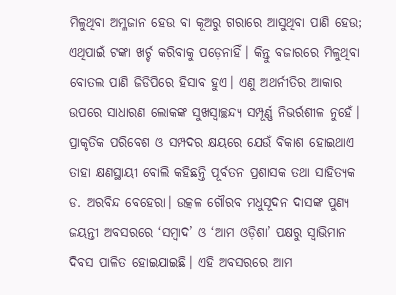ମିଳୁଥିବା ଅମ୍ଳଜାନ ହେଉ ବା କୂଅରୁ ଗରାରେ ଆସୁଥିବା ପାଣି ହେଉ; ଏଥିପାଇଁ ଟଙ୍କା ଖର୍ଚ୍ଚ କରିବାକୁ ପଡ଼େନାହିଁ। କିନ୍ତୁ ବଜାରରେ ମିଳୁଥିବା ବୋତଲ ପାଣି ଜିଡିପିରେ ହିସାବ ହୁଏ। ଏଣୁ ଅଥର୍ନୀତିର ଆକାର ଉପରେ ସାଧାରଣ ଲୋକଙ୍କ ସୁଖସ୍ୱାଚ୍ଛନ୍ଦ୍ୟ ସମ୍ପୂର୍ଣ୍ଣ ନିଭର୍ରଶୀଳ ନୁହେଁ। ପ୍ରାକୃତିକ ପରିବେଶ ଓ ସମ୍ପଦର କ୍ଷୟରେ ଯେଉଁ ବିକାଶ ହୋଇଥାଏ ତାହା କ୍ଷଣସ୍ଥାୟୀ ବୋଲି କହିଛନ୍ତି ପୂର୍ବତନ ପ୍ରଶାସକ ତଥା ସାହିତ୍ୟକ ଡ. ଅରବିନ୍ଦ ବେହେରା। ଉତ୍କଳ ଗୌରବ ମଧୁସୂଦନ ଦାସଙ୍କ ପୁଣ୍ୟ ଜୟନ୍ତୀ ଅବସରରେ ‘ସମ୍ବାଦ’ ଓ ‘ଆମ ଓଡ଼ିଶା’ ପକ୍ଷରୁ ସ୍ବାଭିମାନ ଦିବସ ପାଳିତ ହୋଇଯାଇଛି। ଏହି ଅବସରରେ ଆମ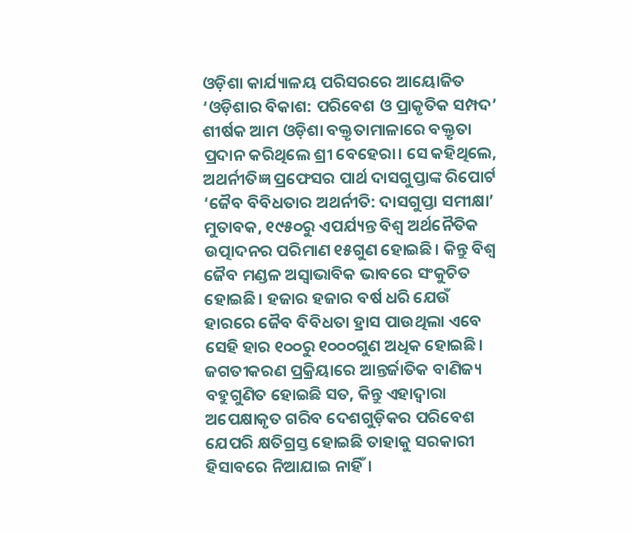ଓଡ଼ିଶା କାର୍ଯ୍ୟାଳୟ ପରିସରରେ ଆୟୋଜିତ ‘ଓଡ଼ିଶାର ବିକାଶ: ପରିବେଶ ଓ ପ୍ରାକୃତିକ ସମ୍ପଦ’ ଶୀର୍ଷକ ଆମ ଓଡ଼ିଶା ବକ୍ତୃତାମାଳାରେ ବକ୍ତୃତା ପ୍ରଦାନ କରିଥିଲେ ଶ୍ରୀ ବେହେରା। ସେ କହିଥିଲେ, ଅଥର୍ନୀତିଜ୍ଞ ପ୍ରଫେସର ପାର୍ଥ ଦାସଗୁପ୍ତାଙ୍କ ରିପୋର୍ଟ ‘ଜୈବ ବିବିଧତାର ଅଥର୍ନୀତି: ଦାସଗୁପ୍ତା ସମୀକ୍ଷା’ ମୁତାବକ, ୧୯୫୦ରୁ ଏପର୍ଯ୍ୟନ୍ତ ବିଶ୍ୱ ଅର୍ଥନୈତିକ ଉତ୍ପାଦନର ପରିମାଣ ୧୫ଗୁଣ ହୋଇଛି। କିନ୍ତୁ ବିଶ୍ୱ ଜୈବ ମଣ୍ଡଳ ଅସ୍ୱାଭାବିକ ଭାବରେ ସଂକୁଚିତ ହୋଇଛି। ହଜାର ହଜାର ବର୍ଷ ଧରି ଯେଉଁ ହାରରେ ଜୈବ ବିବିଧତା ହ୍ରାସ ପାଉଥିଲା ଏବେ ସେହି ହାର ୧୦୦ରୁ ୧୦୦୦ଗୁଣ ଅଧିକ ହୋଇଛି। ଜଗତୀକରଣ ପ୍ରକ୍ରିୟାରେ ଆନ୍ତର୍ଜାତିକ ବାଣିଜ୍ୟ ବହୁଗୁଣିତ ହୋଇଛି ସତ, କିନ୍ତୁ ଏହାଦ୍ୱାରା ଅପେକ୍ଷାକୃତ ଗରିବ ଦେଶଗୁଡ଼ିକର ପରିବେଶ ଯେପରି କ୍ଷତିଗ୍ରସ୍ତ ହୋଇଛି ତାହାକୁ ସରକାରୀ ହିସାବରେ ନିଆଯାଇ ନାହିଁ।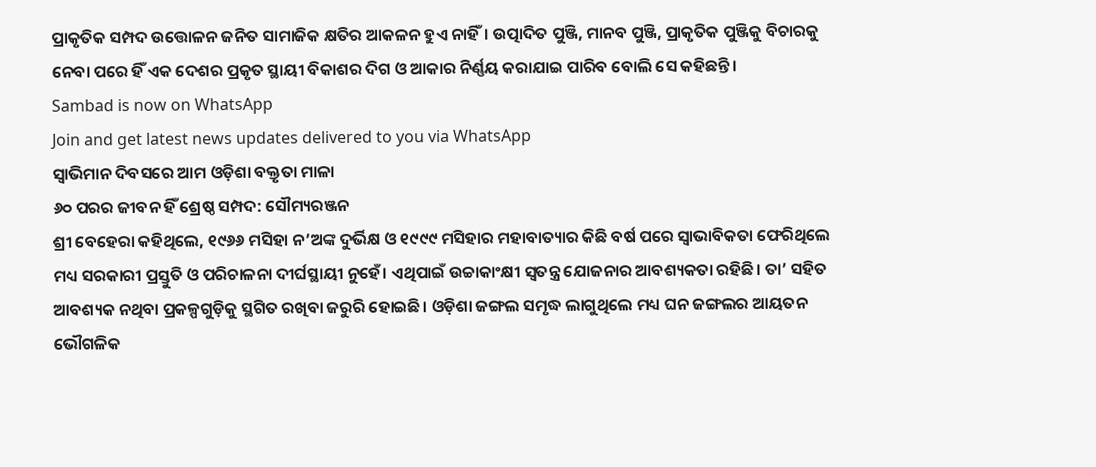ପ୍ରାକୃତିକ ସମ୍ପଦ ଉତ୍ତୋଳନ ଜନିତ ସାମାଜିକ କ୍ଷତିର ଆକଳନ ହୁଏ ନାହିଁ। ଉତ୍ପାଦିତ ପୁଞ୍ଜି, ମାନବ ପୁଞ୍ଜି, ପ୍ରାକୃତିକ ପୁଞ୍ଜିକୁ ବିଚାରକୁ ନେବା ପରେ ହିଁ ଏକ ଦେଶର ପ୍ରକୃତ ସ୍ଥାୟୀ ବିକାଶର ଦିଗ ଓ ଆକାର ନିର୍ଣ୍ଣୟ କରାଯାଇ ପାରିବ ବୋଲି ସେ କହିଛନ୍ତି।
Sambad is now on WhatsApp
Join and get latest news updates delivered to you via WhatsApp
ସ୍ୱାଭିମାନ ଦିବସରେ ଆମ ଓଡ଼ିଶା ବକ୍ତୃତା ମାଳା
୬୦ ପରର ଜୀବନ ହିଁ ଶ୍ରେଷ୍ଠ ସମ୍ପଦ: ସୌମ୍ୟରଞ୍ଜନ
ଶ୍ରୀ ବେହେରା କହିଥିଲେ, ୧୯୬୬ ମସିହା ନ’ଅଙ୍କ ଦୁର୍ଭିକ୍ଷ ଓ ୧୯୯୯ ମସିହାର ମହାବାତ୍ୟାର କିଛି ବର୍ଷ ପରେ ସ୍ବାଭାବିକତା ଫେରିଥିଲେ ମଧ୍ୟ ସରକାରୀ ପ୍ରସ୍ତୁତି ଓ ପରିଚାଳନା ଦୀର୍ଘସ୍ଥାୟୀ ନୁହେଁ। ଏଥିପାଇଁ ଉଚ୍ଚାକାଂକ୍ଷୀ ସ୍ବତନ୍ତ୍ର ଯୋଜନାର ଆବଶ୍ୟକତା ରହିଛି। ତା’ ସହିତ ଆବଶ୍ୟକ ନଥିବା ପ୍ରକଳ୍ପଗୁଡ଼ିକୁ ସ୍ଥଗିତ ରଖିବା ଜରୁରି ହୋଇଛି। ଓଡ଼ିଶା ଜଙ୍ଗଲ ସମୃଦ୍ଧ ଲାଗୁଥିଲେ ମଧ୍ୟ ଘନ ଜଙ୍ଗଲର ଆୟତନ ଭୌଗଳିକ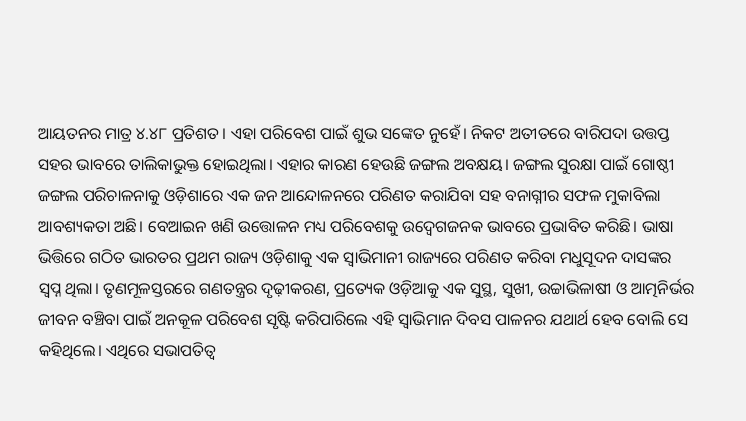ଆୟତନର ମାତ୍ର ୪.୪୮ ପ୍ରତିଶତ। ଏହା ପରିବେଶ ପାଇଁ ଶୁଭ ସଙ୍କେତ ନୁହେଁ। ନିକଟ ଅତୀତରେ ବାରିପଦା ଉତ୍ତପ୍ତ ସହର ଭାବରେ ତାଲିକାଭୁକ୍ତ ହୋଇଥିଲା। ଏହାର କାରଣ ହେଉଛି ଜଙ୍ଗଲ ଅବକ୍ଷୟ। ଜଙ୍ଗଲ ସୁରକ୍ଷା ପାଇଁ ଗୋଷ୍ଠୀ ଜଙ୍ଗଲ ପରିଚାଳନାକୁ ଓଡ଼ିଶାରେ ଏକ ଜନ ଆନ୍ଦୋଳନରେ ପରିଣତ କରାଯିବା ସହ ବନାଗ୍ନୀର ସଫଳ ମୁକାବିଲା ଆବଶ୍ୟକତା ଅଛି। ବେଆଇନ ଖଣି ଉତ୍ତୋଳନ ମଧ୍ୟ ପରିବେଶକୁ ଉଦ୍ବେଗଜନକ ଭାବରେ ପ୍ରଭାବିତ କରିଛି। ଭାଷା ଭିତ୍ତିରେ ଗଠିତ ଭାରତର ପ୍ରଥମ ରାଜ୍ୟ ଓଡ଼ିଶାକୁ ଏକ ସ୍ବାଭିମାନୀ ରାଜ୍ୟରେ ପରିଣତ କରିବା ମଧୁସୂଦନ ଦାସଙ୍କର ସ୍ବପ୍ନ ଥିଲା। ତୃଣମୂଳସ୍ତରରେ ଗଣତନ୍ତ୍ରର ଦୃଢ଼ୀକରଣ, ପ୍ରତ୍ୟେକ ଓଡ଼ିଆକୁ ଏକ ସୁସ୍ଥ, ସୁଖୀ, ଉଚ୍ଚାଭିଳାଷୀ ଓ ଆତ୍ମନିର୍ଭର ଜୀବନ ବଞ୍ଚିବା ପାଇଁ ଅନକୂଳ ପରିବେଶ ସୃଷ୍ଟି କରିପାରିଲେ ଏହି ସ୍ବାଭିମାନ ଦିବସ ପାଳନର ଯଥାର୍ଥ ହେବ ବୋଲି ସେ କହିଥିଲେ। ଏଥିରେ ସଭାପତିତ୍ବ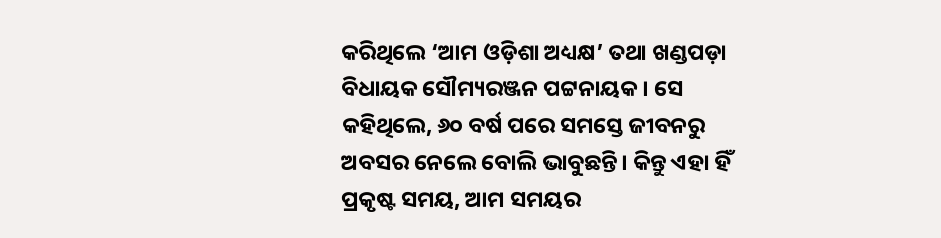କରିଥିଲେ ‘ଆମ ଓଡ଼ିଶା ଅଧ୍ୟକ୍ଷ’ ତଥା ଖଣ୍ଡପଡ଼ା ବିଧାୟକ ସୌମ୍ୟରଞ୍ଜନ ପଟ୍ଟନାୟକ। ସେ କହିଥିଲେ, ୬୦ ବର୍ଷ ପରେ ସମସ୍ତେ ଜୀବନରୁ ଅବସର ନେଲେ ବୋଲି ଭାବୁଛନ୍ତି। କିନ୍ତୁ ଏହା ହିଁ ପ୍ରକୃଷ୍ଟ ସମୟ, ଆମ ସମୟର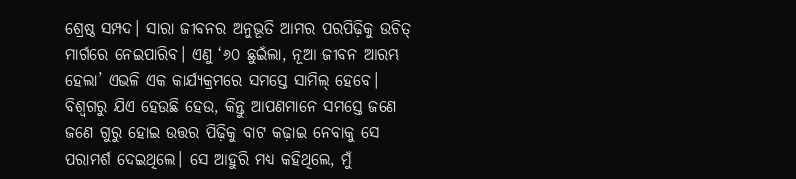ଶ୍ରେଷ୍ଠ ସମ୍ପଦ। ସାରା ଜୀବନର ଅନୁଭୂତି ଆମର ପରପିଢ଼ିକୁ ଉଚିତ୍ ମାର୍ଗରେ ନେଇପାରିବ। ଏଣୁ ‘୬୦ ଛୁଇଁଲା, ନୂଆ ଜୀବନ ଆରମ୍ଭ ହେଲା’ ଏଭଳି ଏକ କାର୍ଯ୍ୟକ୍ରମରେ ସମସ୍ତେ ସାମିଲ୍ ହେବେ। ବିଶ୍ବଗରୁ ଯିଏ ହେଉଛି ହେଉ, କିନ୍ତୁ ଆପଣମାନେ ସମସ୍ତେ ଜଣେ ଜଣେ ଗୁରୁ ହୋଇ ଉତ୍ତର ପିଢ଼ିକୁ ବାଟ କଢ଼ାଇ ନେବାକୁ ସେ ପରାମର୍ଶ ଦେଇଥିଲେ। ସେ ଆହୁରି ମଧ୍ୟ କହିଥିଲେ, ମୁଁ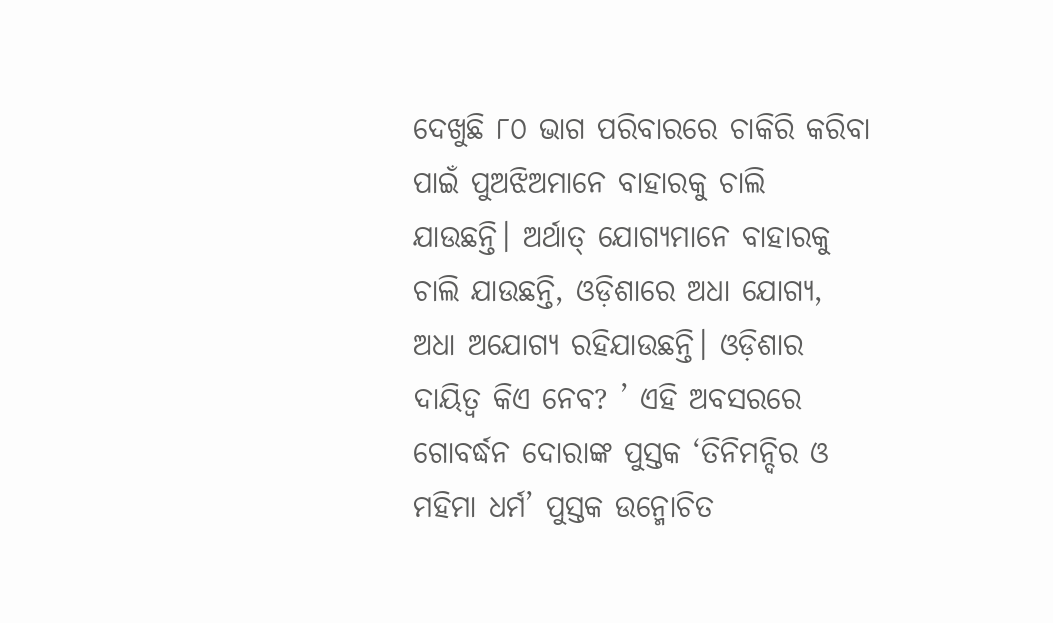ଦେଖୁଛି ୮୦ ଭାଗ ପରିବାରରେ ଚାକିରି କରିବା ପାଇଁ ପୁଅଝିଅମାନେ ବାହାରକୁ ଚାଲି ଯାଉଛନ୍ତି। ଅର୍ଥାତ୍ ଯୋଗ୍ୟମାନେ ବାହାରକୁ ଚାଲି ଯାଉଛନ୍ତି, ଓଡ଼ିଶାରେ ଅଧା ଯୋଗ୍ୟ, ଅଧା ଅଯୋଗ୍ୟ ରହିଯାଉଛନ୍ତି। ଓଡ଼ିଶାର ଦାୟିତ୍ବ କିଏ ନେବ? ’ ଏହି ଅବସରରେ ଗୋବର୍ଦ୍ଧନ ଦୋରାଙ୍କ ପୁସ୍ତକ ‘ତିନିମନ୍ଦିର ଓ ମହିମା ଧର୍ମ’ ପୁସ୍ତକ ଉନ୍ମୋଚିତ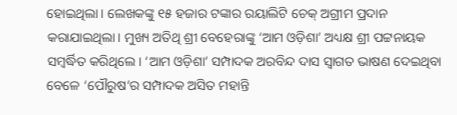ହୋଇଥିଲା। ଲେଖକଙ୍କୁ ୧୫ ହଜାର ଟଙ୍କାର ରୟାଲିଟି ଚେକ୍ ଅଗ୍ରୀମ ପ୍ରଦାନ କରାଯାଇଥିଲା। ମୁଖ୍ୟ ଅତିଥି ଶ୍ରୀ ବେହେରାଙ୍କୁ ‘ଆମ ଓଡ଼ିଶା’ ଅଧ୍ୟକ୍ଷ ଶ୍ରୀ ପଟ୍ଟନାୟକ ସମ୍ବର୍ଦ୍ଧିତ କରିଥିଲେ। ‘ଆମ ଓଡ଼ିଶା’ ସମ୍ପାଦକ ଅରବିନ୍ଦ ଦାସ ସ୍ବାଗତ ଭାଷଣ ଦେଇଥିବା ବେଳେ ‘ପୌରୁଷ’ର ସମ୍ପାଦକ ଅସିତ ମହାନ୍ତି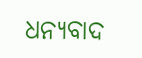ଧନ୍ୟବାଦ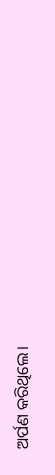ଅର୍ପଣ କରିଥିଲେ।